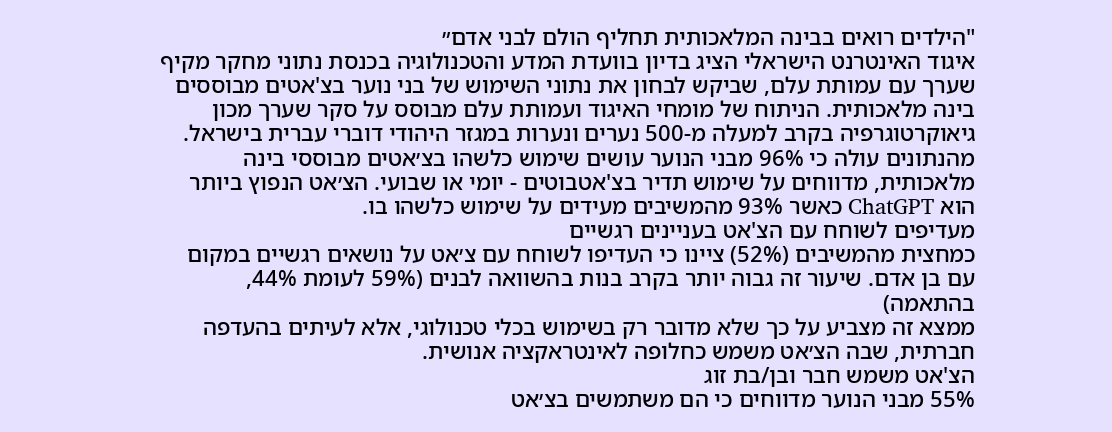"הילדים רואים בבינה המלאכותית תחליף הולם לבני אדם״
איגוד האינטרנט הישראלי הציג בדיון בוועדת המדע והטכנולוגיה בכנסת נתוני מחקר מקיף שערך עם עמותת עלם, שביקש לבחון את נתוני השימוש של בני נוער בצ'אטים מבוססים בינה מלאכותית. הניתוח של מומחי האיגוד ועמותת עלם מבוסס על סקר שערך מכון גיאוקרטוגרפיה בקרב למעלה מ-500 נערים ונערות במגזר היהודי דוברי עברית בישראל. מהנתונים עולה כי 96% מבני הנוער עושים שימוש כלשהו בצ׳אטים מבוססי בינה מלאכותית, מדווחים על שימוש תדיר בצ'אטבוטים - יומי או שבועי. הצ׳אט הנפוץ ביותר הוא ChatGPT כאשר 93% מהמשיבים מעידים על שימוש כלשהו בו.
מעדיפים לשוחח עם הצ'אט בעניינים רגשיים
כמחצית מהמשיבים (52%) ציינו כי העדיפו לשוחח עם צ׳אט על נושאים רגשיים במקום עם בן אדם. שיעור זה גבוה יותר בקרב בנות בהשוואה לבנים (59% לעומת 44%, בהתאמה)
ממצא זה מצביע על כך שלא מדובר רק בשימוש בכלי טכנולוגי, אלא לעיתים בהעדפה חברתית, שבה הצ׳אט משמש כחלופה לאינטראקציה אנושית.
הצ'אט משמש חבר ובן/בת זוג
55% מבני הנוער מדווחים כי הם משתמשים בצ׳אט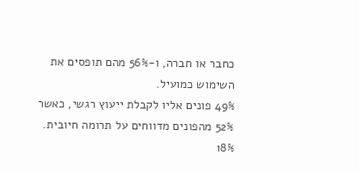כחבר או חברה, ו-56% מהם תופסים את השימוש כמועיל.
49% פונים אליו לקבלת ייעוץ רגשי, כאשר 52% מהפונים מדווחים על תרומה חיובית.
18%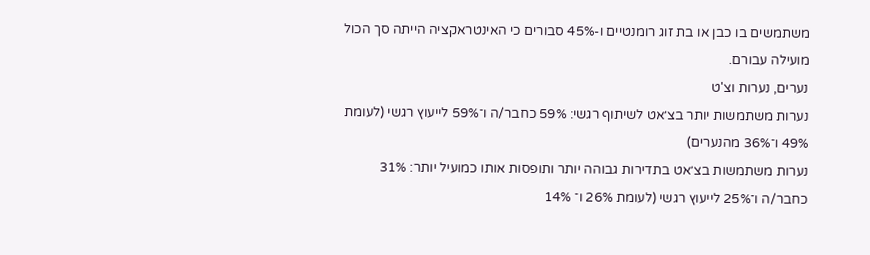משתמשים בו כבן או בת זוג רומנטיים ו-45% סבורים כי האינטראקציה הייתה סך הכול מועילה עבורם.
נערים, נערות וצ'ט
נערות משתמשות יותר בצ׳אט לשיתוף רגשי: 59% כחבר/ה ו־59% לייעוץ רגשי (לעומת 49% ו־36% מהנערים)
נערות משתמשות בצ׳אט בתדירות גבוהה יותר ותופסות אותו כמועיל יותר: 31% כחבר/ה ו־25% לייעוץ רגשי (לעומת 26% ו־ 14%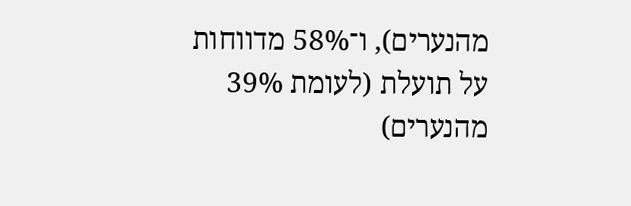מהנערים), ו־58% מדווחות על תועלת (לעומת 39% מהנערים)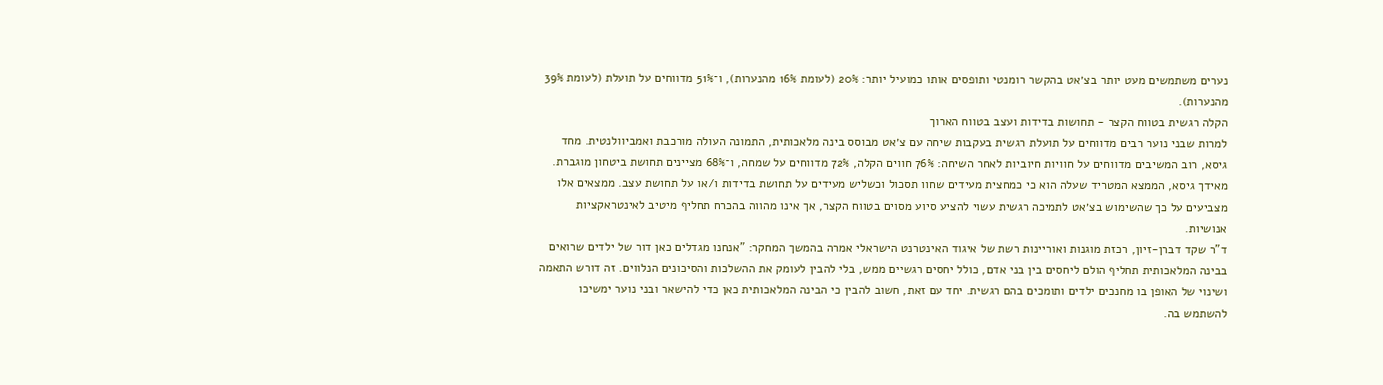נערים משתמשים מעט יותר בצ׳אט בהקשר רומנטי ותופסים אותו כמועיל יותר: 20% (לעומת 16% מהנערות), ו־51% מדווחים על תועלת (לעומת 39% מהנערות).
הקלה רגשית בטווח הקצר - תחושות בדידות ועצב בטווח הארוך
למרות שבני נוער רבים מדווחים על תועלת רגשית בעקבות שיחה עם צ׳אט מבוסס בינה מלאכותית, התמונה העולה מורכבת ואמביוולנטית. מחד גיסא, רוב המשיבים מדווחים על חוויות חיוביות לאחר השיחה: 76% חווים הקלה, 72% מדווחים על שמחה, ו־68% מציינים תחושת ביטחון מוגברת. מאידך גיסא, הממצא המטריד שעלה הוא כי כמחצית מעידים שחוו תסכול וכשליש מעידים על תחושת בדידות ו/או על תחושת עצב. ממצאים אלו מצביעים על כך שהשימוש בצ׳אט לתמיכה רגשית עשוי להציע סיוע מסוים בטווח הקצר, אך אינו מהווה בהכרח תחליף מיטיב לאינטראקציות אנושיות.
ד"ר שקד דברן-זיון, רכזת מוגנות ואוריינות רשת של איגוד האינטרנט הישראלי אמרה בהמשך המחקר: "אנחנו מגדלים כאן דור של ילדים שרואים בבינה המלאכותית תחליף הולם ליחסים בין בני אדם, כולל יחסים רגשיים ממש, בלי להבין לעומק את ההשלכות והסיכונים הנלווים. זה דורש התאמה ושינוי של האופן בו מחנכים ילדים ותומכים בהם רגשית. יחד עם זאת, חשוב להבין כי הבינה המלאכותית כאן כדי להישאר ובני נוער ימשיכו להשתמש בה.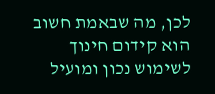לכן, מה שבאמת חשוב הוא קידום חינוך לשימוש נכון ומועיל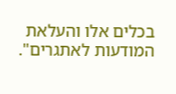בכלים אלו והעלאת המודעות לאתגרים".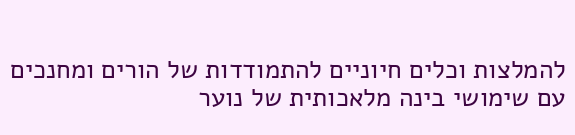להמלצות וכלים חיוניים להתמודדות של הורים ומחנכים עם שימושי בינה מלאכותית של נוער